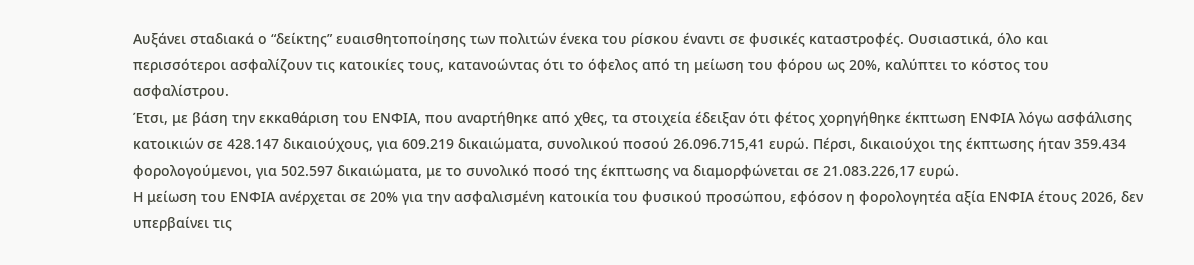Αυξάνει σταδιακά ο “δείκτης” ευαισθητοποίησης των πολιτών ένεκα του ρίσκου έναντι σε φυσικές καταστροφές. Ουσιαστικά, όλο και περισσότεροι ασφαλίζουν τις κατοικίες τους, κατανοώντας ότι το όφελος από τη μείωση του φόρου ως 20%, καλύπτει το κόστος του ασφαλίστρου.
Έτσι, με βάση την εκκαθάριση του ΕΝΦΙΑ, που αναρτήθηκε από χθες, τα στοιχεία έδειξαν ότι φέτος χορηγήθηκε έκπτωση ΕΝΦΙΑ λόγω ασφάλισης κατοικιών σε 428.147 δικαιούχους, για 609.219 δικαιώματα, συνολικού ποσού 26.096.715,41 ευρώ. Πέρσι, δικαιούχοι της έκπτωσης ήταν 359.434 φορολογούμενοι, για 502.597 δικαιώματα, με το συνολικό ποσό της έκπτωσης να διαμορφώνεται σε 21.083.226,17 ευρώ.
Η μείωση του ΕΝΦΙΑ ανέρχεται σε 20% για την ασφαλισμένη κατοικία του φυσικού προσώπου, εφόσον η φορολογητέα αξία ΕΝΦΙΑ έτους 2026, δεν υπερβαίνει τις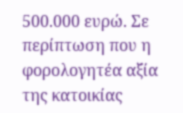500.000 ευρώ. Σε περίπτωση που η φορολογητέα αξία της κατοικίας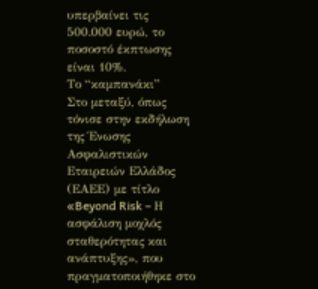υπερβαίνει τις 500.000 ευρώ, το ποσοστό έκπτωσης είναι 10%.
Το “καμπανάκι”
Στο μεταξύ, όπως τόνισε στην εκδήλωση της Ένωσης Ασφαλιστικών Εταιρειών Ελλάδος (ΕΑΕΕ) με τίτλο «Beyond Risk – Η ασφάλιση μοχλός σταθερότητας και ανάπτυξης», που πραγματοποιήθηκε στο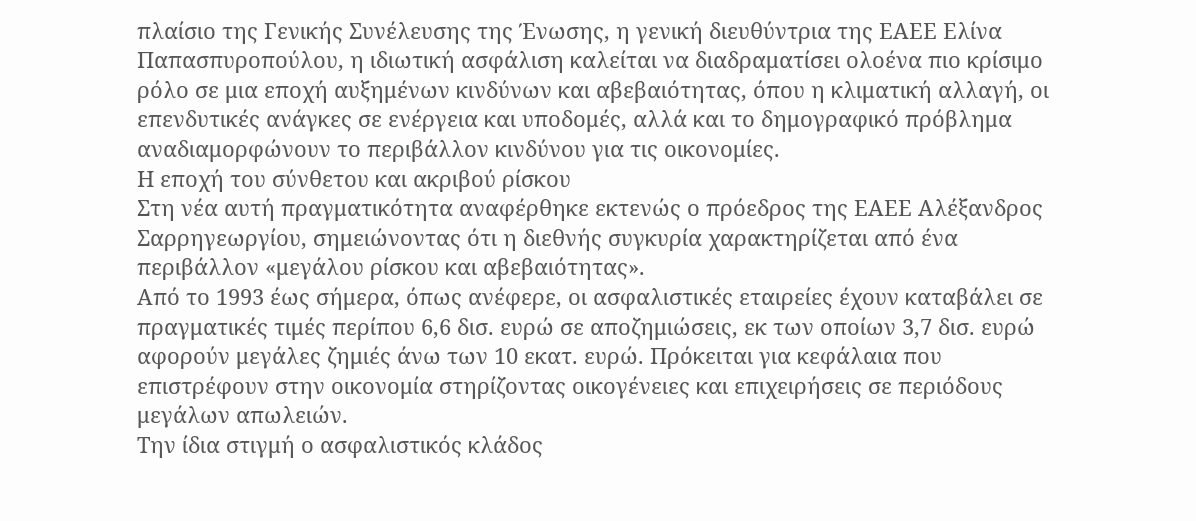πλαίσιο της Γενικής Συνέλευσης της Ένωσης, η γενική διευθύντρια της ΕΑΕΕ Ελίνα Παπασπυροπούλου, η ιδιωτική ασφάλιση καλείται να διαδραματίσει ολοένα πιο κρίσιμο ρόλο σε μια εποχή αυξημένων κινδύνων και αβεβαιότητας, όπου η κλιματική αλλαγή, οι επενδυτικές ανάγκες σε ενέργεια και υποδομές, αλλά και το δημογραφικό πρόβλημα αναδιαμορφώνουν το περιβάλλον κινδύνου για τις οικονομίες.
Η εποχή του σύνθετου και ακριβού ρίσκου
Στη νέα αυτή πραγματικότητα αναφέρθηκε εκτενώς ο πρόεδρος της ΕΑΕΕ Αλέξανδρος Σαρρηγεωργίου, σημειώνοντας ότι η διεθνής συγκυρία χαρακτηρίζεται από ένα περιβάλλον «μεγάλου ρίσκου και αβεβαιότητας».
Από το 1993 έως σήμερα, όπως ανέφερε, οι ασφαλιστικές εταιρείες έχουν καταβάλει σε πραγματικές τιμές περίπου 6,6 δισ. ευρώ σε αποζημιώσεις, εκ των οποίων 3,7 δισ. ευρώ αφορούν μεγάλες ζημιές άνω των 10 εκατ. ευρώ. Πρόκειται για κεφάλαια που επιστρέφουν στην οικονομία στηρίζοντας οικογένειες και επιχειρήσεις σε περιόδους μεγάλων απωλειών.
Την ίδια στιγμή ο ασφαλιστικός κλάδος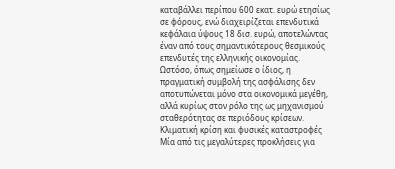καταβάλλει περίπου 600 εκατ. ευρώ ετησίως σε φόρους, ενώ διαχειρίζεται επενδυτικά κεφάλαια ύψους 18 δισ. ευρώ, αποτελώντας έναν από τους σημαντικότερους θεσμικούς επενδυτές της ελληνικής οικονομίας.
Ωστόσο, όπως σημείωσε ο ίδιος, η πραγματική συμβολή της ασφάλισης δεν αποτυπώνεται μόνο στα οικονομικά μεγέθη, αλλά κυρίως στον ρόλο της ως μηχανισμού σταθερότητας σε περιόδους κρίσεων.
Κλιματική κρίση και φυσικές καταστροφές
Μία από τις μεγαλύτερες προκλήσεις για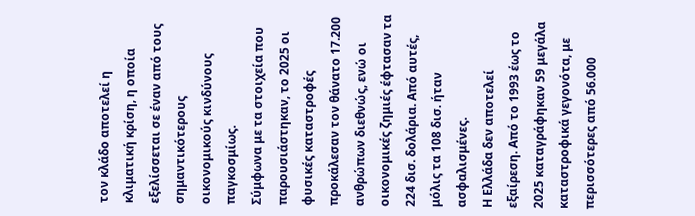τον κλάδο αποτελεί η κλιματική κρίση, η οποία εξελίσσεται σε έναν από τους σημαντικότερους οικονομικούς κινδύνους παγκοσμίως.
Σύμφωνα με τα στοιχεία που παρουσιάστηκαν, το 2025 οι φυσικές καταστροφές προκάλεσαν τον θάνατο 17.200 ανθρώπων διεθνώς, ενώ οι οικονομικές ζημιές έφτασαν τα 224 δισ. δολάρια. Από αυτές, μόλις τα 108 δισ. ήταν ασφαλισμένες.
Η Ελλάδα δεν αποτελεί εξαίρεση. Από το 1993 έως το 2025 καταγράφηκαν 59 μεγάλα καταστροφικά γεγονότα, με περισσότερες από 56.000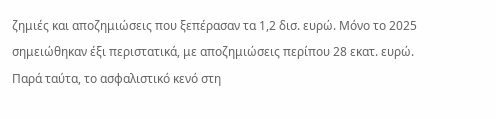ζημιές και αποζημιώσεις που ξεπέρασαν τα 1,2 δισ. ευρώ. Μόνο το 2025 σημειώθηκαν έξι περιστατικά, με αποζημιώσεις περίπου 28 εκατ. ευρώ.
Παρά ταύτα, το ασφαλιστικό κενό στη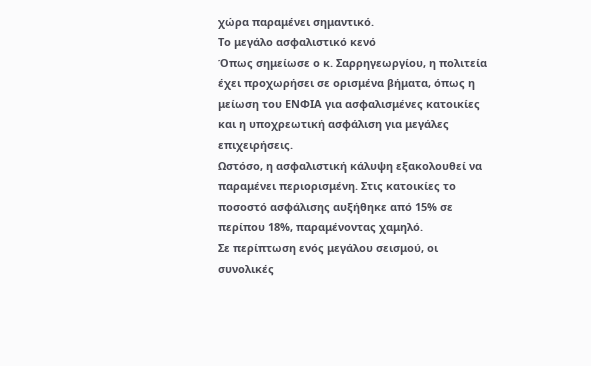χώρα παραμένει σημαντικό.
Το μεγάλο ασφαλιστικό κενό
Όπως σημείωσε ο κ. Σαρρηγεωργίου, η πολιτεία έχει προχωρήσει σε ορισμένα βήματα, όπως η μείωση του ΕΝΦΙΑ για ασφαλισμένες κατοικίες και η υποχρεωτική ασφάλιση για μεγάλες επιχειρήσεις.
Ωστόσο, η ασφαλιστική κάλυψη εξακολουθεί να παραμένει περιορισμένη. Στις κατοικίες το ποσοστό ασφάλισης αυξήθηκε από 15% σε περίπου 18%, παραμένοντας χαμηλό.
Σε περίπτωση ενός μεγάλου σεισμού, οι συνολικές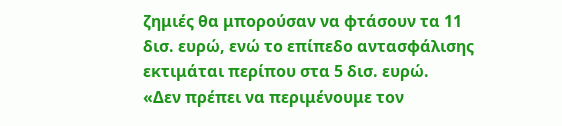ζημιές θα μπορούσαν να φτάσουν τα 11 δισ. ευρώ, ενώ το επίπεδο αντασφάλισης εκτιμάται περίπου στα 5 δισ. ευρώ.
«Δεν πρέπει να περιμένουμε τον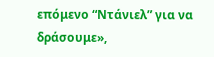επόμενο “Ντάνιελ” για να δράσουμε»,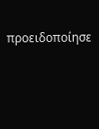προειδοποίησε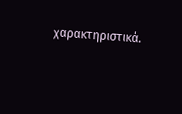χαρακτηριστικά.